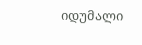იდუმალი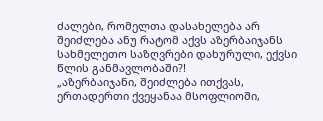ძალები, რომელთა დასახელება არ შეიძლება ანუ რატომ აქვს აზერბაიჯანს სახმელეთო საზღვრები დახურული, ექვსი წლის განმავლობაში?!
„აზერბაიჯანი, შეიძლება ითქვას, ერთადერთი ქვეყანაა მსოფლიოში,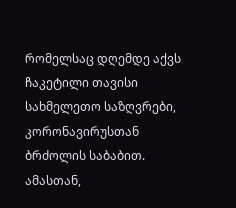რომელსაც დღემდე აქვს ჩაკეტილი თავისი სახმელეთო საზღვრები, კორონავირუსთან ბრძოლის საბაბით. ამასთან,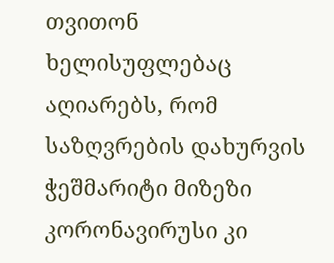თვითონ ხელისუფლებაც აღიარებს, რომ საზღვრების დახურვის ჭეშმარიტი მიზეზი კორონავირუსი კი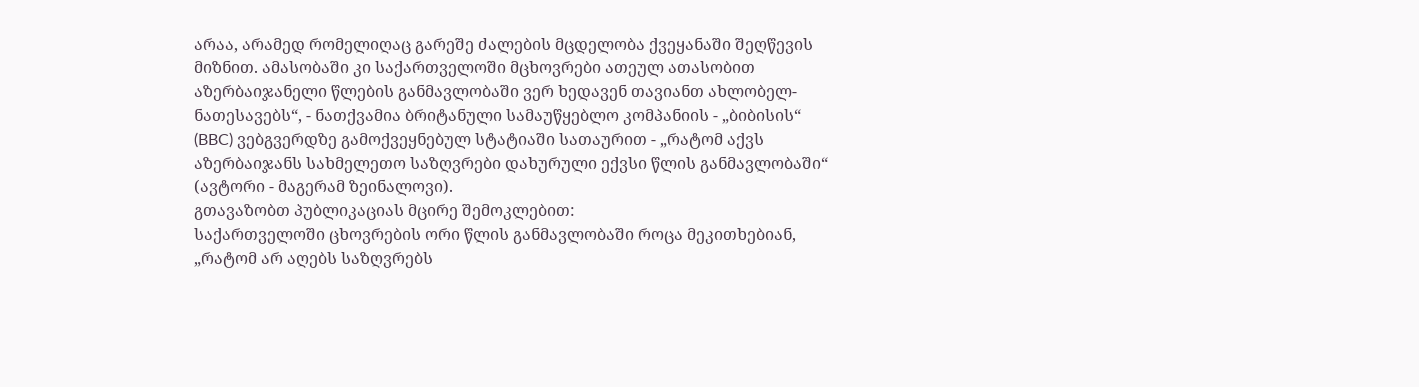არაა, არამედ რომელიღაც გარეშე ძალების მცდელობა ქვეყანაში შეღწევის მიზნით. ამასობაში კი საქართველოში მცხოვრები ათეულ ათასობით აზერბაიჯანელი წლების განმავლობაში ვერ ხედავენ თავიანთ ახლობელ-ნათესავებს“, - ნათქვამია ბრიტანული სამაუწყებლო კომპანიის - „ბიბისის“ (BBC) ვებგვერდზე გამოქვეყნებულ სტატიაში სათაურით - „რატომ აქვს აზერბაიჯანს სახმელეთო საზღვრები დახურული ექვსი წლის განმავლობაში“ (ავტორი - მაგერამ ზეინალოვი).
გთავაზობთ პუბლიკაციას მცირე შემოკლებით:
საქართველოში ცხოვრების ორი წლის განმავლობაში როცა მეკითხებიან, „რატომ არ აღებს საზღვრებს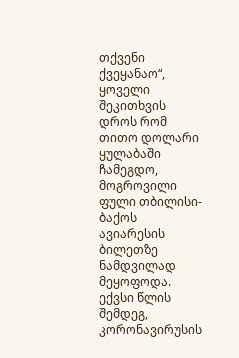თქვენი ქვეყანაო“, ყოველი შეკითხვის დროს რომ თითო დოლარი ყულაბაში ჩამეგდო, მოგროვილი ფული თბილისი-ბაქოს ავიარესის ბილეთზე ნამდვილად მეყოფოდა.
ექვსი წლის შემდეგ, კორონავირუსის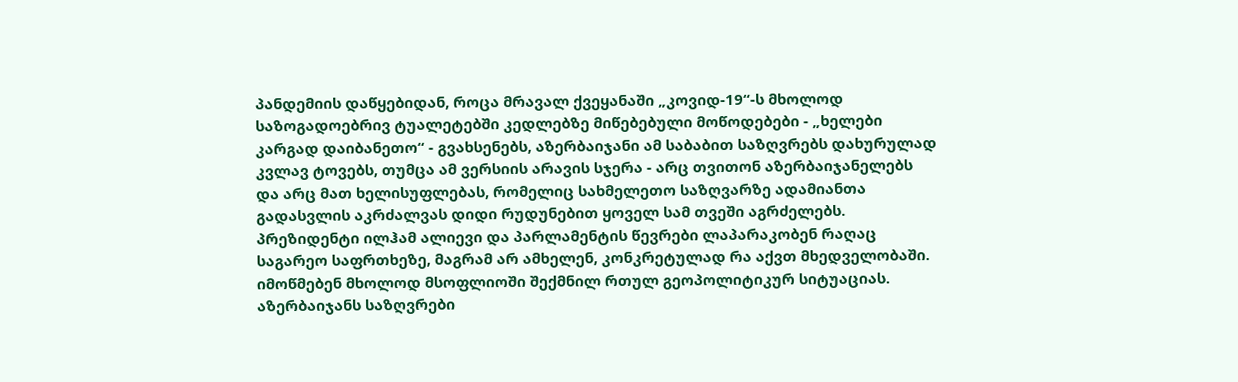პანდემიის დაწყებიდან, როცა მრავალ ქვეყანაში „კოვიდ-19“-ს მხოლოდ საზოგადოებრივ ტუალეტებში კედლებზე მიწებებული მოწოდებები - „ხელები კარგად დაიბანეთო“ - გვახსენებს, აზერბაიჯანი ამ საბაბით საზღვრებს დახურულად კვლავ ტოვებს, თუმცა ამ ვერსიის არავის სჯერა - არც თვითონ აზერბაიჯანელებს და არც მათ ხელისუფლებას, რომელიც სახმელეთო საზღვარზე ადამიანთა გადასვლის აკრძალვას დიდი რუდუნებით ყოველ სამ თვეში აგრძელებს. პრეზიდენტი ილჰამ ალიევი და პარლამენტის წევრები ლაპარაკობენ რაღაც საგარეო საფრთხეზე, მაგრამ არ ამხელენ, კონკრეტულად რა აქვთ მხედველობაში. იმოწმებენ მხოლოდ მსოფლიოში შექმნილ რთულ გეოპოლიტიკურ სიტუაციას.
აზერბაიჯანს საზღვრები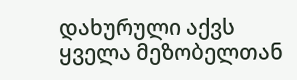დახურული აქვს ყველა მეზობელთან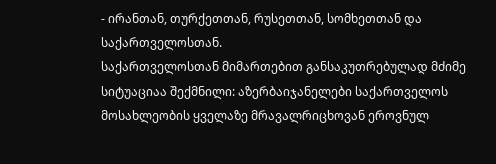- ირანთან, თურქეთთან, რუსეთთან, სომხეთთან და საქართველოსთან.
საქართველოსთან მიმართებით განსაკუთრებულად მძიმე სიტუაციაა შექმნილი: აზერბაიჯანელები საქართველოს მოსახლეობის ყველაზე მრავალრიცხოვან ეროვნულ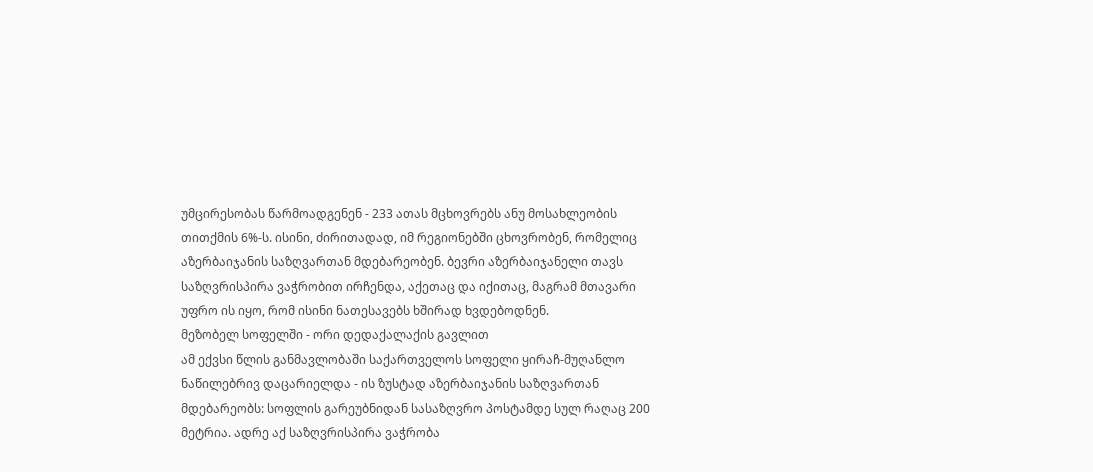უმცირესობას წარმოადგენენ - 233 ათას მცხოვრებს ანუ მოსახლეობის თითქმის 6%-ს. ისინი, ძირითადად, იმ რეგიონებში ცხოვრობენ, რომელიც აზერბაიჯანის საზღვართან მდებარეობენ. ბევრი აზერბაიჯანელი თავს საზღვრისპირა ვაჭრობით ირჩენდა, აქეთაც და იქითაც, მაგრამ მთავარი უფრო ის იყო, რომ ისინი ნათესავებს ხშირად ხვდებოდნენ.
მეზობელ სოფელში - ორი დედაქალაქის გავლით
ამ ექვსი წლის განმავლობაში საქართველოს სოფელი ყირაჩ-მუღანლო ნაწილებრივ დაცარიელდა - ის ზუსტად აზერბაიჯანის საზღვართან მდებარეობს: სოფლის გარეუბნიდან სასაზღვრო პოსტამდე სულ რაღაც 200 მეტრია. ადრე აქ საზღვრისპირა ვაჭრობა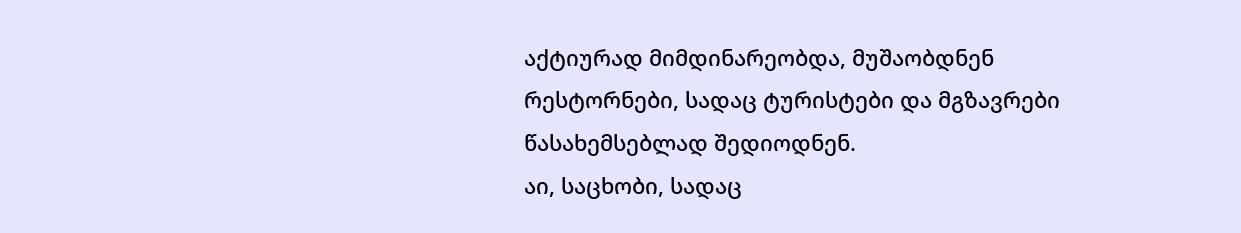აქტიურად მიმდინარეობდა, მუშაობდნენ რესტორნები, სადაც ტურისტები და მგზავრები წასახემსებლად შედიოდნენ.
აი, საცხობი, სადაც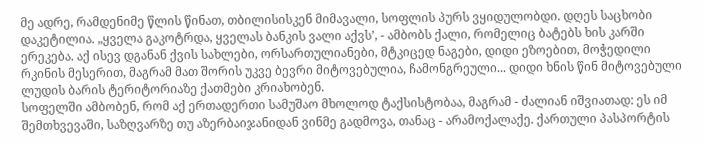მე ადრე, რამდენიმე წლის წინათ, თბილისისკენ მიმავალი, სოფლის პურს ვყიდულობდი. დღეს საცხობი დაკეტილია. „ყველა გაკოტრდა, ყველას ბანკის ვალი აქვს’, - ამბობს ქალი, რომელიც ბატებს ხის კარში ერეკება. აქ ისევ დგანან ქვის სახლები, ორსართულიანები, მტკიცედ ნაგები, დიდი ეზოებით, მოჭედილი რკინის მესერით, მაგრამ მათ შორის უკვე ბევრი მიტოვებულია, ჩამონგრეული... დიდი ხნის წინ მიტოვებული ლუდის ბარის ტერიტორიაზე ქათმები კრიახობენ.
სოფელში ამბობენ, რომ აქ ერთადერთი სამუშაო მხოლოდ ტაქსისტობაა, მაგრამ - ძალიან იშვიათად: ეს იმ შემთხვევაში, საზღვარზე თუ აზერბაიჯანიდან ვინმე გადმოვა, თანაც - არამოქალაქე. ქართული პასპორტის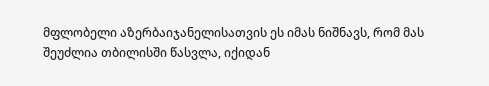მფლობელი აზერბაიჯანელისათვის ეს იმას ნიშნავს, რომ მას შეუძლია თბილისში წასვლა, იქიდან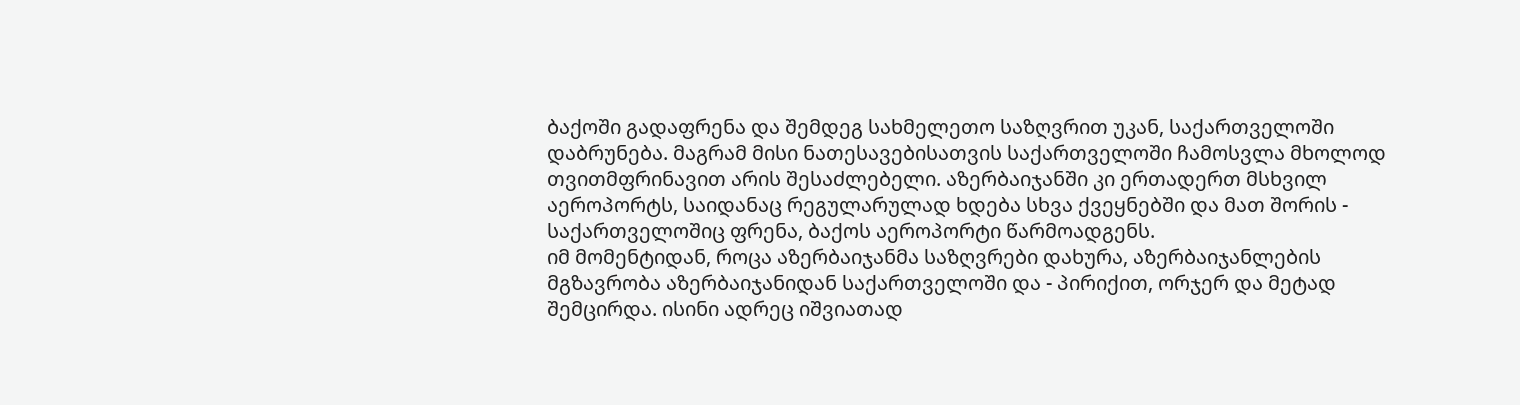ბაქოში გადაფრენა და შემდეგ სახმელეთო საზღვრით უკან, საქართველოში დაბრუნება. მაგრამ მისი ნათესავებისათვის საქართველოში ჩამოსვლა მხოლოდ თვითმფრინავით არის შესაძლებელი. აზერბაიჯანში კი ერთადერთ მსხვილ აეროპორტს, საიდანაც რეგულარულად ხდება სხვა ქვეყნებში და მათ შორის - საქართველოშიც ფრენა, ბაქოს აეროპორტი წარმოადგენს.
იმ მომენტიდან, როცა აზერბაიჯანმა საზღვრები დახურა, აზერბაიჯანლების მგზავრობა აზერბაიჯანიდან საქართველოში და - პირიქით, ორჯერ და მეტად შემცირდა. ისინი ადრეც იშვიათად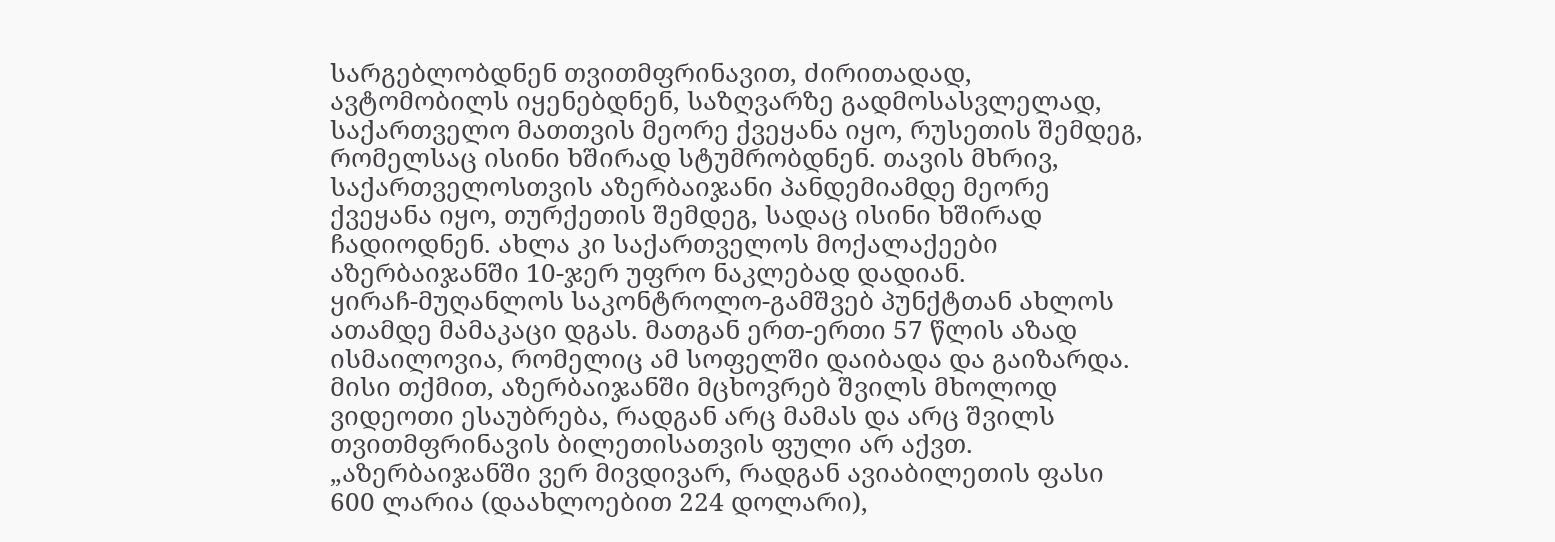სარგებლობდნენ თვითმფრინავით, ძირითადად, ავტომობილს იყენებდნენ, საზღვარზე გადმოსასვლელად, საქართველო მათთვის მეორე ქვეყანა იყო, რუსეთის შემდეგ, რომელსაც ისინი ხშირად სტუმრობდნენ. თავის მხრივ, საქართველოსთვის აზერბაიჯანი პანდემიამდე მეორე ქვეყანა იყო, თურქეთის შემდეგ, სადაც ისინი ხშირად ჩადიოდნენ. ახლა კი საქართველოს მოქალაქეები აზერბაიჯანში 10-ჯერ უფრო ნაკლებად დადიან.
ყირაჩ-მუღანლოს საკონტროლო-გამშვებ პუნქტთან ახლოს ათამდე მამაკაცი დგას. მათგან ერთ-ერთი 57 წლის აზად ისმაილოვია, რომელიც ამ სოფელში დაიბადა და გაიზარდა. მისი თქმით, აზერბაიჯანში მცხოვრებ შვილს მხოლოდ ვიდეოთი ესაუბრება, რადგან არც მამას და არც შვილს თვითმფრინავის ბილეთისათვის ფული არ აქვთ.
„აზერბაიჯანში ვერ მივდივარ, რადგან ავიაბილეთის ფასი 600 ლარია (დაახლოებით 224 დოლარი),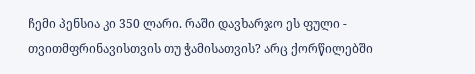ჩემი პენსია კი 350 ლარი. რაში დავხარჯო ეს ფული - თვითმფრინავისთვის თუ ჭამისათვის? არც ქორწილებში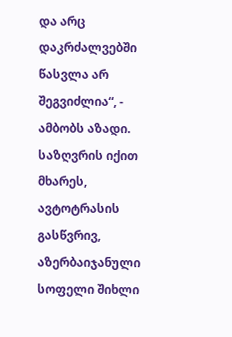და არც დაკრძალვებში წასვლა არ შეგვიძლია“, - ამბობს აზადი.
საზღვრის იქით მხარეს, ავტოტრასის გასწვრივ, აზერბაიჯანული სოფელი შიხლი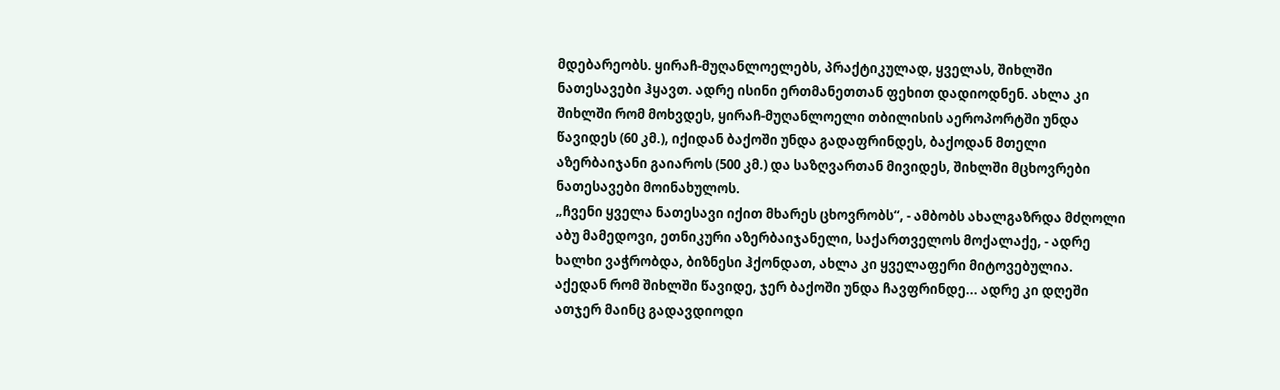მდებარეობს. ყირაჩ-მუღანლოელებს, პრაქტიკულად, ყველას, შიხლში ნათესავები ჰყავთ. ადრე ისინი ერთმანეთთან ფეხით დადიოდნენ. ახლა კი შიხლში რომ მოხვდეს, ყირაჩ-მუღანლოელი თბილისის აეროპორტში უნდა წავიდეს (60 კმ.), იქიდან ბაქოში უნდა გადაფრინდეს, ბაქოდან მთელი აზერბაიჯანი გაიაროს (500 კმ.) და საზღვართან მივიდეს, შიხლში მცხოვრები ნათესავები მოინახულოს.
„ჩვენი ყველა ნათესავი იქით მხარეს ცხოვრობს“, - ამბობს ახალგაზრდა მძღოლი აბუ მამედოვი, ეთნიკური აზერბაიჯანელი, საქართველოს მოქალაქე, - ადრე ხალხი ვაჭრობდა, ბიზნესი ჰქონდათ, ახლა კი ყველაფერი მიტოვებულია. აქედან რომ შიხლში წავიდე, ჯერ ბაქოში უნდა ჩავფრინდე... ადრე კი დღეში ათჯერ მაინც გადავდიოდი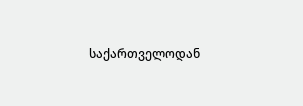საქართველოდან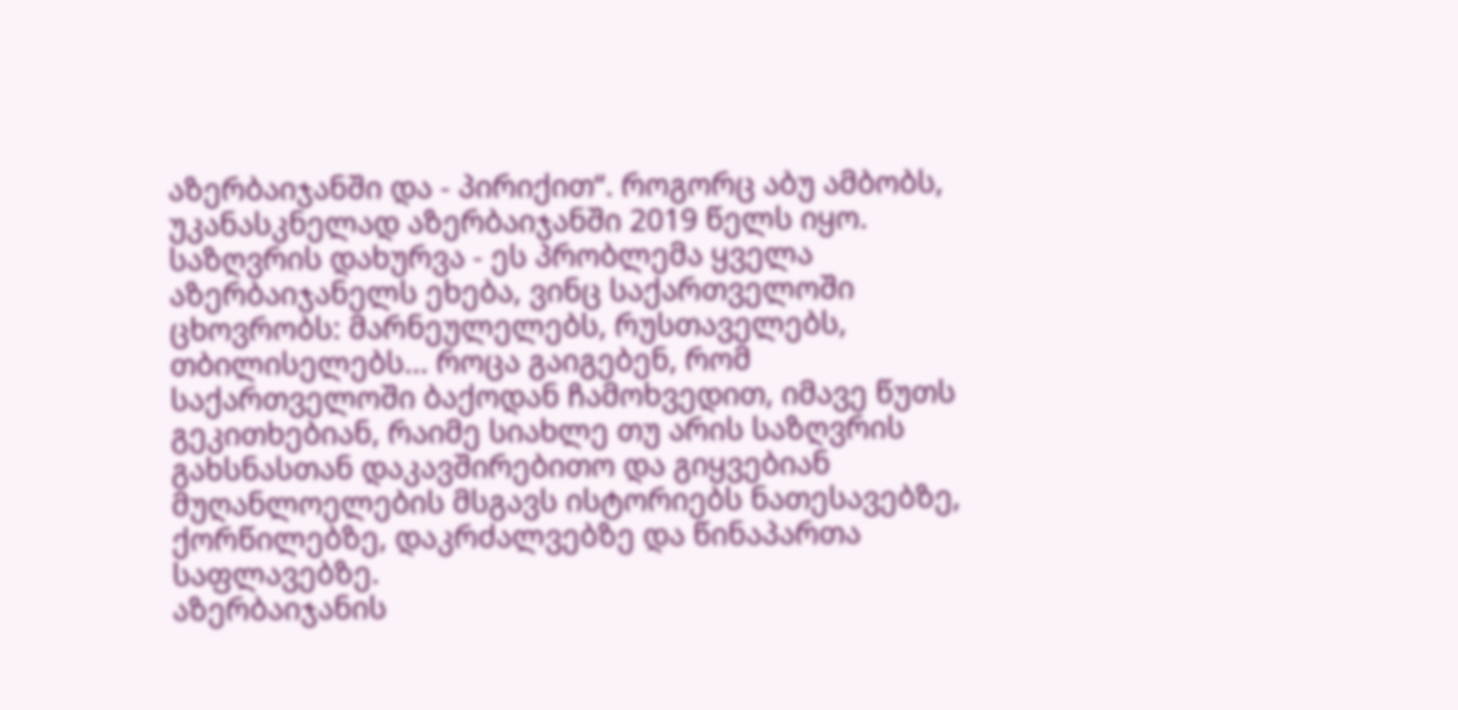აზერბაიჯანში და - პირიქით“. როგორც აბუ ამბობს, უკანასკნელად აზერბაიჯანში 2019 წელს იყო.
საზღვრის დახურვა - ეს პრობლემა ყველა აზერბაიჯანელს ეხება, ვინც საქართველოში ცხოვრობს: მარნეულელებს, რუსთაველებს, თბილისელებს... როცა გაიგებენ, რომ საქართველოში ბაქოდან ჩამოხვედით, იმავე წუთს გეკითხებიან, რაიმე სიახლე თუ არის საზღვრის გახსნასთან დაკავშირებითო და გიყვებიან მუღანლოელების მსგავს ისტორიებს ნათესავებზე, ქორწილებზე, დაკრძალვებზე და წინაპართა საფლავებზე.
აზერბაიჯანის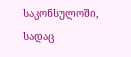საკონსულოში, სადაც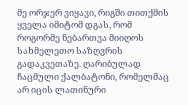მე ორჯერ ვიყავი, რიგში თითქმის ყველა იმიტომ დგას, რომ როგორმე ნებართვა მიიღოს სახმელეთო საზღვრის გადაკვეთაზე. ღარიბულად ჩაცმული ქალბატონი, რომელმაც არ იცის ლათინური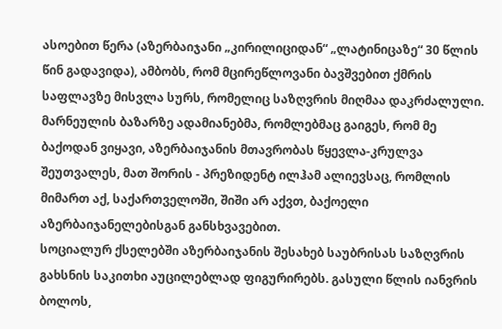ასოებით წერა (აზერბაიჯანი „კირილიციდან“ „ლატინიცაზე“ 30 წლის წინ გადავიდა), ამბობს, რომ მცირეწლოვანი ბავშვებით ქმრის საფლავზე მისვლა სურს, რომელიც საზღვრის მიღმაა დაკრძალული.
მარნეულის ბაზარზე ადამიანებმა, რომლებმაც გაიგეს, რომ მე ბაქოდან ვიყავი, აზერბაიჯანის მთავრობას წყევლა-კრულვა შეუთვალეს, მათ შორის - პრეზიდენტ ილჰამ ალიევსაც, რომლის მიმართ აქ, საქართველოში, შიში არ აქვთ, ბაქოელი აზერბაიჯანელებისგან განსხვავებით.
სოციალურ ქსელებში აზერბაიჯანის შესახებ საუბრისას საზღვრის გახსნის საკითხი აუცილებლად ფიგურირებს. გასული წლის იანვრის ბოლოს,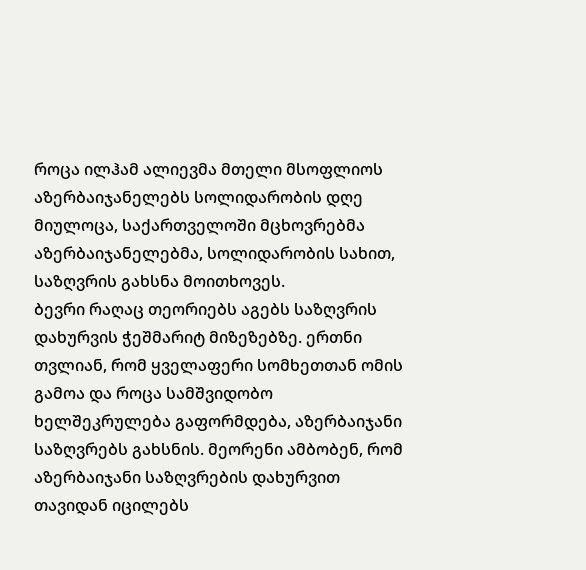როცა ილჰამ ალიევმა მთელი მსოფლიოს აზერბაიჯანელებს სოლიდარობის დღე მიულოცა, საქართველოში მცხოვრებმა აზერბაიჯანელებმა, სოლიდარობის სახით, საზღვრის გახსნა მოითხოვეს.
ბევრი რაღაც თეორიებს აგებს საზღვრის დახურვის ჭეშმარიტ მიზეზებზე. ერთნი თვლიან, რომ ყველაფერი სომხეთთან ომის გამოა და როცა სამშვიდობო ხელშეკრულება გაფორმდება, აზერბაიჯანი საზღვრებს გახსნის. მეორენი ამბობენ, რომ აზერბაიჯანი საზღვრების დახურვით თავიდან იცილებს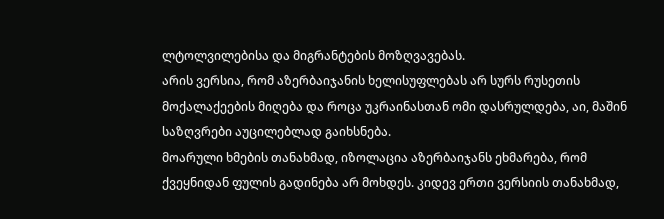ლტოლვილებისა და მიგრანტების მოზღვავებას.
არის ვერსია, რომ აზერბაიჯანის ხელისუფლებას არ სურს რუსეთის მოქალაქეების მიღება და როცა უკრაინასთან ომი დასრულდება, აი, მაშინ საზღვრები აუცილებლად გაიხსნება.
მოარული ხმების თანახმად, იზოლაცია აზერბაიჯანს ეხმარება, რომ ქვეყნიდან ფულის გადინება არ მოხდეს. კიდევ ერთი ვერსიის თანახმად,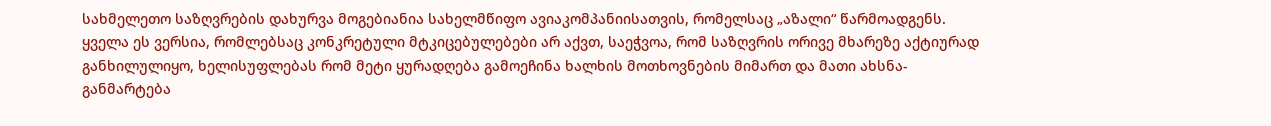სახმელეთო საზღვრების დახურვა მოგებიანია სახელმწიფო ავიაკომპანიისათვის, რომელსაც „აზალი“ წარმოადგენს.
ყველა ეს ვერსია, რომლებსაც კონკრეტული მტკიცებულებები არ აქვთ, საეჭვოა, რომ საზღვრის ორივე მხარეზე აქტიურად განხილულიყო, ხელისუფლებას რომ მეტი ყურადღება გამოეჩინა ხალხის მოთხოვნების მიმართ და მათი ახსნა-განმარტება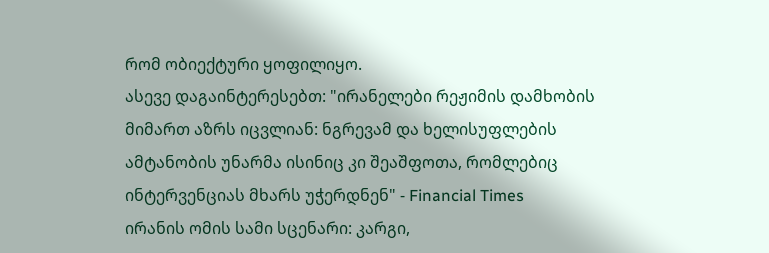რომ ობიექტური ყოფილიყო.
ასევე დაგაინტერესებთ: "ირანელები რეჟიმის დამხობის მიმართ აზრს იცვლიან: ნგრევამ და ხელისუფლების ამტანობის უნარმა ისინიც კი შეაშფოთა, რომლებიც ინტერვენციას მხარს უჭერდნენ" - Financial Times
ირანის ომის სამი სცენარი: კარგი,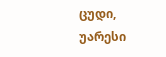ცუდი, უარესი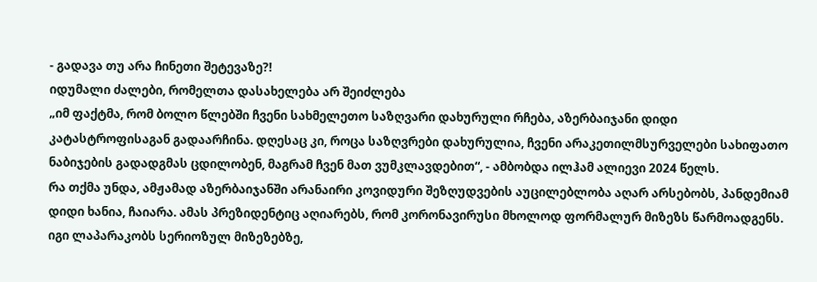- გადავა თუ არა ჩინეთი შეტევაზე?!
იდუმალი ძალები, რომელთა დასახელება არ შეიძლება
„იმ ფაქტმა, რომ ბოლო წლებში ჩვენი სახმელეთო საზღვარი დახურული რჩება, აზერბაიჯანი დიდი კატასტროფისაგან გადაარჩინა. დღესაც კი, როცა საზღვრები დახურულია, ჩვენი არაკეთილმსურველები სახიფათო ნაბიჯების გადადგმას ცდილობენ, მაგრამ ჩვენ მათ ვუმკლავდებით“, - ამბობდა ილჰამ ალიევი 2024 წელს.
რა თქმა უნდა, ამჟამად აზერბაიჯანში არანაირი კოვიდური შეზღუდვების აუცილებლობა აღარ არსებობს, პანდემიამ დიდი ხანია, ჩაიარა. ამას პრეზიდენტიც აღიარებს, რომ კორონავირუსი მხოლოდ ფორმალურ მიზეზს წარმოადგენს. იგი ლაპარაკობს სერიოზულ მიზეზებზე,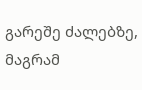გარეშე ძალებზე, მაგრამ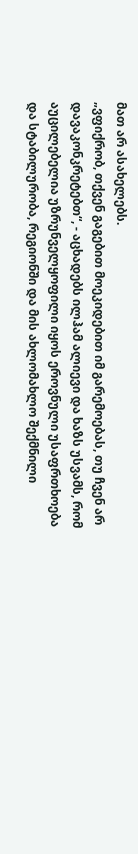მათ არ ასახელებს.
„ვფიქრობ, თქვენ გაგებით მოეკიდებით იმ გარემოებას, თუ ჩვენ არ დავაკონკრეტებთ“, - აცხადებს ილჰამ ალიევი და ხაზს უსვამს, რომ აუცილებელია უზრუნველყოფილი იყოს ეროვნული უსაფრთხოება და სტაბილურობა, რეგიონში და მის ახლომახლო შექმნილი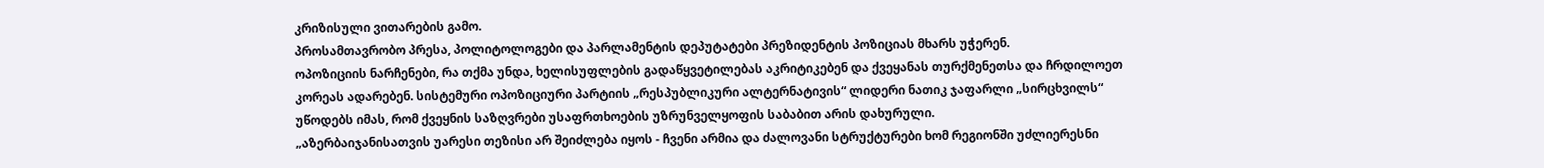კრიზისული ვითარების გამო.
პროსამთავრობო პრესა, პოლიტოლოგები და პარლამენტის დეპუტატები პრეზიდენტის პოზიციას მხარს უჭერენ.
ოპოზიციის ნარჩენები, რა თქმა უნდა, ხელისუფლების გადაწყვეტილებას აკრიტიკებენ და ქვეყანას თურქმენეთსა და ჩრდილოეთ კორეას ადარებენ. სისტემური ოპოზიციური პარტიის „რესპუბლიკური ალტერნატივის“ ლიდერი ნათიკ ჯაფარლი „სირცხვილს“ უწოდებს იმას, რომ ქვეყნის საზღვრები უსაფრთხოების უზრუნველყოფის საბაბით არის დახურული.
„აზერბაიჯანისათვის უარესი თეზისი არ შეიძლება იყოს - ჩვენი არმია და ძალოვანი სტრუქტურები ხომ რეგიონში უძლიერესნი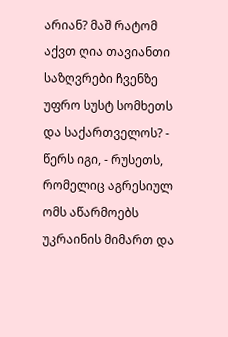არიან? მაშ რატომ აქვთ ღია თავიანთი საზღვრები ჩვენზე უფრო სუსტ სომხეთს და საქართველოს? - წერს იგი, - რუსეთს, რომელიც აგრესიულ ომს აწარმოებს უკრაინის მიმართ და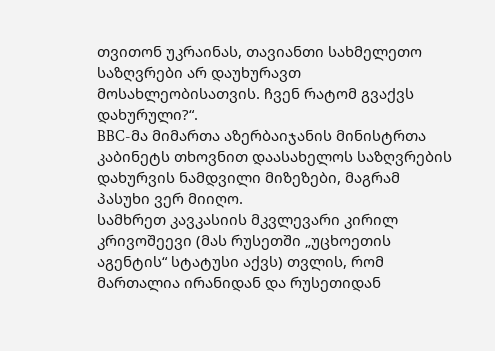თვითონ უკრაინას, თავიანთი სახმელეთო საზღვრები არ დაუხურავთ მოსახლეობისათვის. ჩვენ რატომ გვაქვს დახურული?“.
BBC-მა მიმართა აზერბაიჯანის მინისტრთა კაბინეტს თხოვნით დაასახელოს საზღვრების დახურვის ნამდვილი მიზეზები, მაგრამ პასუხი ვერ მიიღო.
სამხრეთ კავკასიის მკვლევარი კირილ კრივოშეევი (მას რუსეთში „უცხოეთის აგენტის“ სტატუსი აქვს) თვლის, რომ მართალია ირანიდან და რუსეთიდან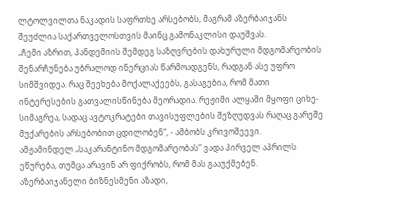ლტოლვილთა ნაკადის საფრთხე არსებობს, მაგრამ აზერბაიჯანს შეუძლია საქართველოსთვის მაინც გამონაკლისი დაუშვას.
„ჩემი აზრით, პანდემიის შემდეგ საზღვრების დახურული მდგომარეობის შენარჩუნება უბრალოდ ინერციას წარმოადგენს, რადგან ასე უფრო სიმშვიდეა. რაც შეეხება მოქალაქეებს, გასაგებია, რომ მათი ინტერესების გათვალისწინება მეორადია. რეჟიმი ალყაში მყოფი ციხე-სიმაგრეა, სადაც ავტოკრატები თავისუფლების შეზღუდვას რაღაც გარეშე მუქარების არსებობით ცდილობენ“, - ამბობს კრივოშეევი.
ამჟამინდელ „საკარანტინო მდგომარეობას“ ვადა პირველ აპრილს ეწურება, თუმცა არავინ არ ფიქრობს, რომ მას გააუქმებენ.
აზერბაიჯანელი ბიზნესმენი აზადი,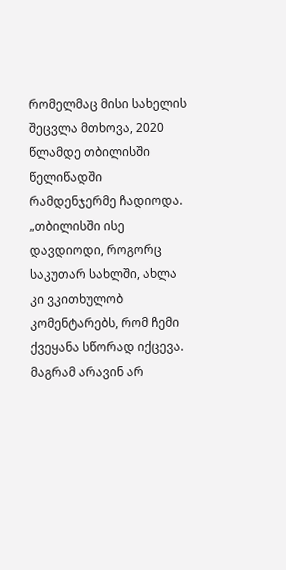რომელმაც მისი სახელის შეცვლა მთხოვა, 2020 წლამდე თბილისში წელიწადში რამდენჯერმე ჩადიოდა.
„თბილისში ისე დავდიოდი, როგორც საკუთარ სახლში, ახლა კი ვკითხულობ კომენტარებს, რომ ჩემი ქვეყანა სწორად იქცევა. მაგრამ არავინ არ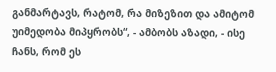განმარტავს, რატომ, რა მიზეზით და ამიტომ უიმედობა მიპყრობს“, - ამბობს აზადი, - ისე ჩანს, რომ ეს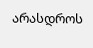არასდროს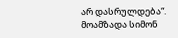არ დასრულდება“.
მოამზადა სიმონ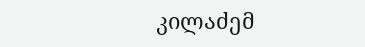კილაძემ